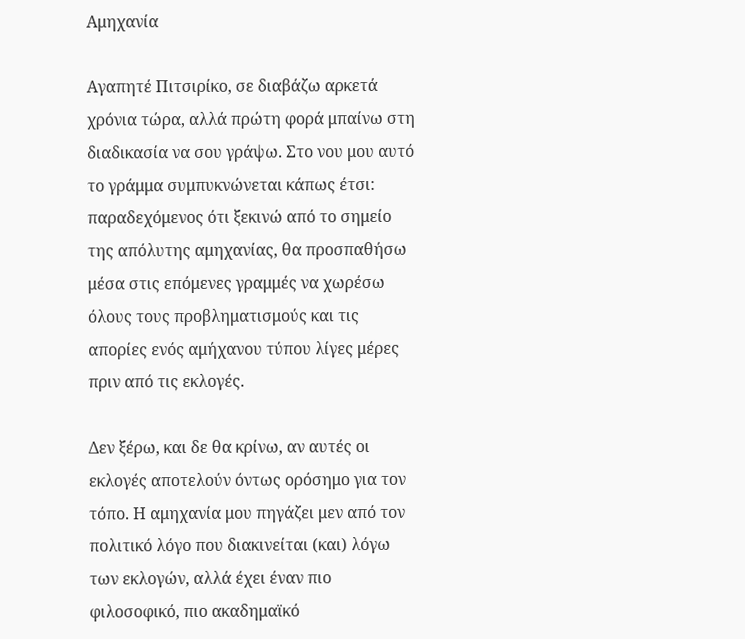Αμηχανία

Αγαπητέ Πιτσιρίκο, σε διαβάζω αρκετά χρόνια τώρα, αλλά πρώτη φορά μπαίνω στη διαδικασία να σου γράψω. Στο νου μου αυτό το γράμμα συμπυκνώνεται κάπως έτσι: παραδεχόμενος ότι ξεκινώ από το σημείο της απόλυτης αμηχανίας, θα προσπαθήσω μέσα στις επόμενες γραμμές να χωρέσω όλους τους προβληματισμούς και τις απορίες ενός αμήχανου τύπου λίγες μέρες πριν από τις εκλογές.

Δεν ξέρω, και δε θα κρίνω, αν αυτές οι εκλογές αποτελούν όντως ορόσημο για τον τόπο. Η αμηχανία μου πηγάζει μεν από τον πολιτικό λόγο που διακινείται (και) λόγω των εκλογών, αλλά έχει έναν πιο φιλοσοφικό, πιο ακαδημαϊκό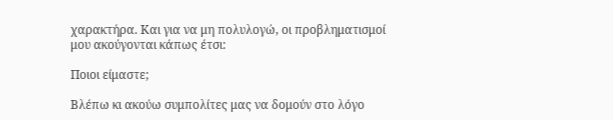χαρακτήρα. Και για να μη πολυλογώ, οι προβληματισμοί μου ακούγονται κάπως έτσι:

Ποιοι είμαστε;

Βλέπω κι ακούω συμπολίτες μας να δομούν στο λόγο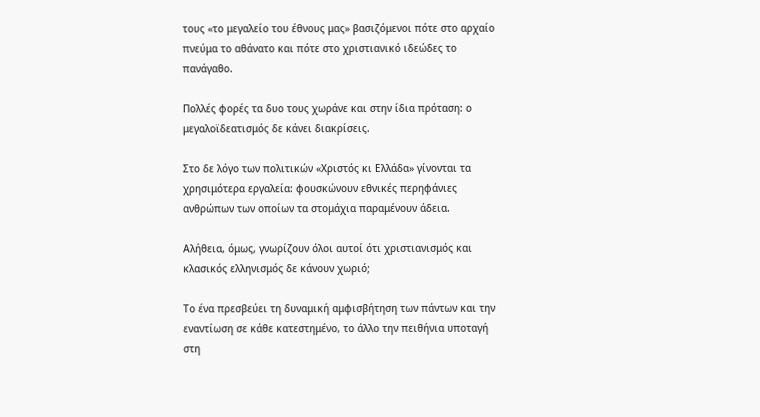τους «το μεγαλείο του έθνους μας» βασιζόμενοι πότε στο αρχαίο πνεύμα το αθάνατο και πότε στο χριστιανικό ιδεώδες το πανάγαθο.

Πολλές φορές τα δυο τους χωράνε και στην ίδια πρόταση: ο μεγαλοϊδεατισμός δε κάνει διακρίσεις.

Στο δε λόγο των πολιτικών «Χριστός κι Ελλάδα» γίνονται τα χρησιμότερα εργαλεία: φουσκώνουν εθνικές περηφάνιες ανθρώπων των οποίων τα στομάχια παραμένουν άδεια.

Αλήθεια, όμως, γνωρίζουν όλοι αυτοί ότι χριστιανισμός και κλασικός ελληνισμός δε κάνουν χωριό;

Το ένα πρεσβεύει τη δυναμική αμφισβήτηση των πάντων και την εναντίωση σε κάθε κατεστημένο, το άλλο την πειθήνια υποταγή στη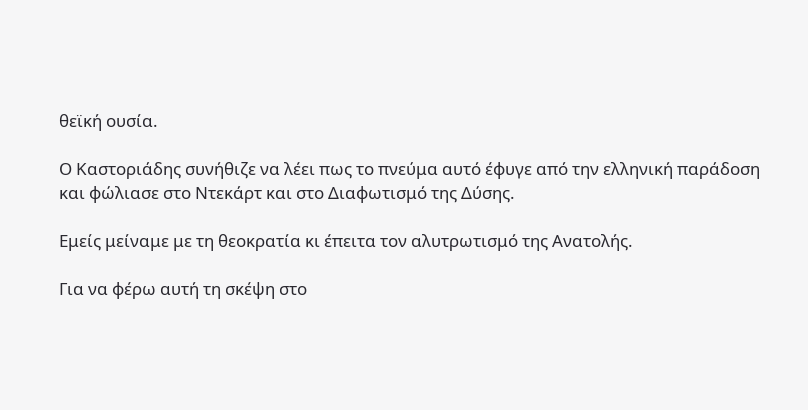θεϊκή ουσία.

Ο Καστοριάδης συνήθιζε να λέει πως το πνεύμα αυτό έφυγε από την ελληνική παράδοση και φώλιασε στο Ντεκάρτ και στο Διαφωτισμό της Δύσης.

Εμείς μείναμε με τη θεοκρατία κι έπειτα τον αλυτρωτισμό της Ανατολής.

Για να φέρω αυτή τη σκέψη στο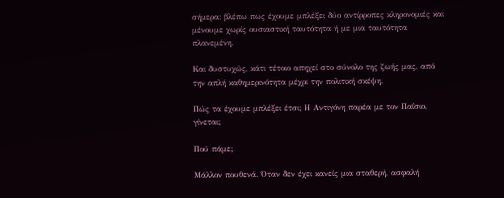σήμερα: βλέπω πως έχουμε μπλέξει δύο αντίρροπες κληρονομιές και μένουμε χωρίς ουσιαστική ταυτότητα ή με μια ταυτότητα πλανεμένη.

Και δυστυχώς, κάτι τέτοιο απηχεί στο σύνολο της ζωής μας, από την απλή καθημερινότητα μέχρι την πολιτική σκέψη.

Πώς τα έχουμε μπλέξει έτσι; Η Αντιγόνη παρέα με τον Παΐσιο, γίνεται;

Πού πάμε;

Μάλλον πουθενά. Όταν δεν έχει κανείς μια σταθερή, ασφαλή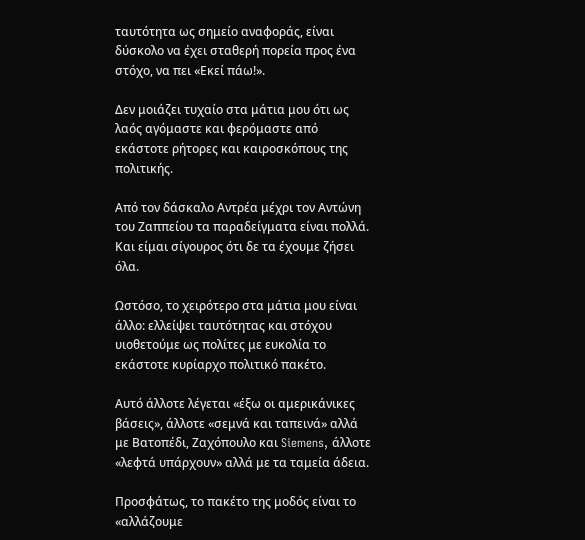ταυτότητα ως σημείο αναφοράς, είναι δύσκολο να έχει σταθερή πορεία προς ένα στόχο, να πει «Εκεί πάω!».

Δεν μοιάζει τυχαίο στα μάτια μου ότι ως λαός αγόμαστε και φερόμαστε από εκάστοτε ρήτορες και καιροσκόπους της πολιτικής.

Από τον δάσκαλο Αντρέα μέχρι τον Αντώνη του Ζαππείου τα παραδείγματα είναι πολλά. Και είμαι σίγουρος ότι δε τα έχουμε ζήσει όλα.

Ωστόσο, το χειρότερο στα μάτια μου είναι άλλο: ελλείψει ταυτότητας και στόχου υιοθετούμε ως πολίτες με ευκολία το εκάστοτε κυρίαρχο πολιτικό πακέτο.

Αυτό άλλοτε λέγεται «έξω οι αμερικάνικες βάσεις», άλλοτε «σεμνά και ταπεινά» αλλά με Βατοπέδι, Ζαχόπουλο και Siemens, άλλοτε «λεφτά υπάρχουν» αλλά με τα ταμεία άδεια.

Προσφάτως, το πακέτο της μοδός είναι το «αλλάζουμε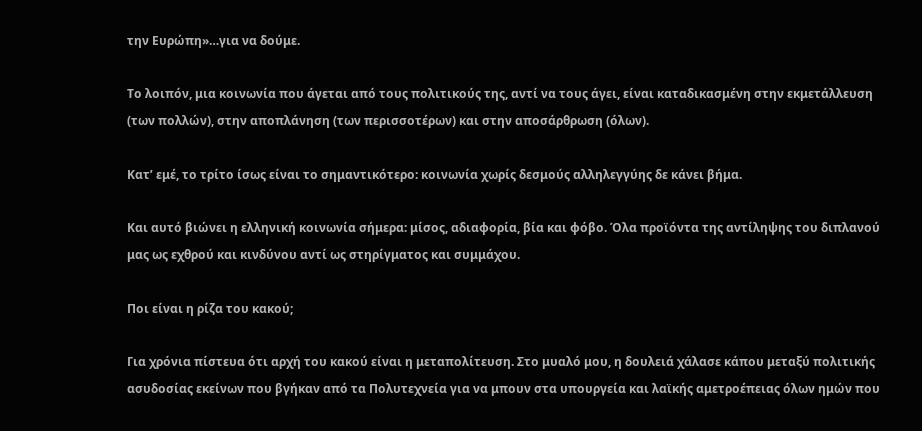την Ευρώπη»…για να δούμε.

Το λοιπόν, μια κοινωνία που άγεται από τους πολιτικούς της, αντί να τους άγει, είναι καταδικασμένη στην εκμετάλλευση (των πολλών), στην αποπλάνηση (των περισσοτέρων) και στην αποσάρθρωση (όλων).

Κατ’ εμέ, το τρίτο ίσως είναι το σημαντικότερο: κοινωνία χωρίς δεσμούς αλληλεγγύης δε κάνει βήμα.

Και αυτό βιώνει η ελληνική κοινωνία σήμερα: μίσος, αδιαφορία, βία και φόβο. Όλα προϊόντα της αντίληψης του διπλανού μας ως εχθρού και κινδύνου αντί ως στηρίγματος και συμμάχου.

Ποι είναι η ρίζα του κακού;

Για χρόνια πίστευα ότι αρχή του κακού είναι η μεταπολίτευση. Στο μυαλό μου, η δουλειά χάλασε κάπου μεταξύ πολιτικής ασυδοσίας εκείνων που βγήκαν από τα Πολυτεχνεία για να μπουν στα υπουργεία και λαϊκής αμετροέπειας όλων ημών που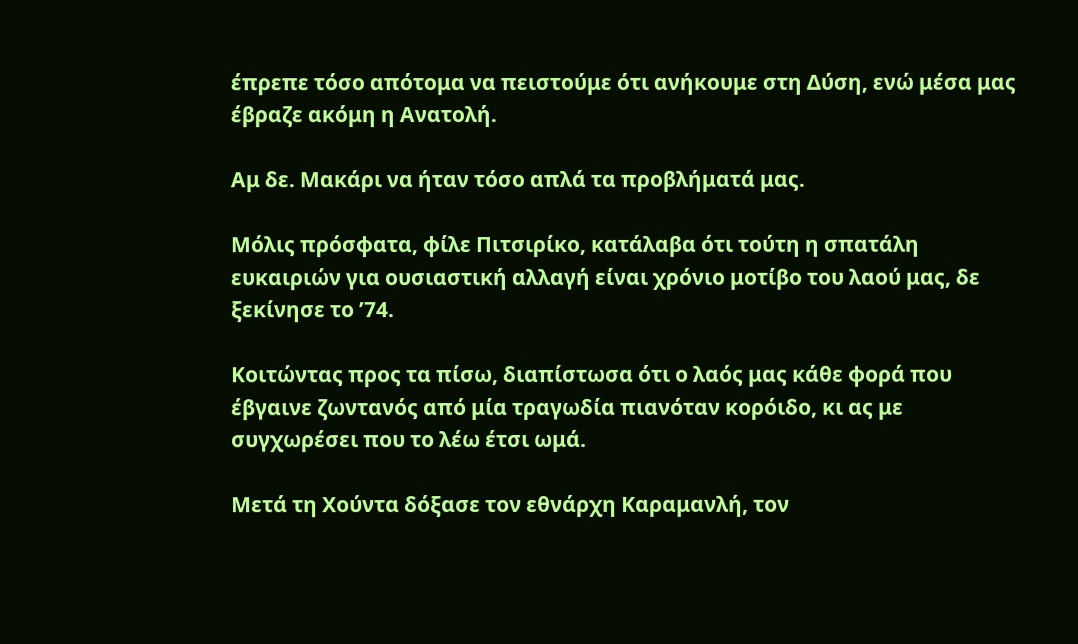έπρεπε τόσο απότομα να πειστούμε ότι ανήκουμε στη Δύση, ενώ μέσα μας έβραζε ακόμη η Ανατολή.

Αμ δε. Μακάρι να ήταν τόσο απλά τα προβλήματά μας.

Μόλις πρόσφατα, φίλε Πιτσιρίκο, κατάλαβα ότι τούτη η σπατάλη ευκαιριών για ουσιαστική αλλαγή είναι χρόνιο μοτίβο του λαού μας, δε ξεκίνησε το ’74.

Κοιτώντας προς τα πίσω, διαπίστωσα ότι ο λαός μας κάθε φορά που έβγαινε ζωντανός από μία τραγωδία πιανόταν κορόιδο, κι ας με συγχωρέσει που το λέω έτσι ωμά.

Μετά τη Χούντα δόξασε τον εθνάρχη Καραμανλή, τον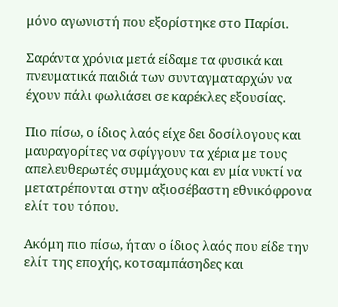μόνο αγωνιστή που εξορίστηκε στο Παρίσι.

Σαράντα χρόνια μετά είδαμε τα φυσικά και πνευματικά παιδιά των συνταγματαρχών να έχουν πάλι φωλιάσει σε καρέκλες εξουσίας.

Πιο πίσω, ο ίδιος λαός είχε δει δοσίλογους και μαυραγορίτες να σφίγγουν τα χέρια με τους απελευθερωτές συμμάχους και εν μία νυκτί να μετατρέπονται στην αξιοσέβαστη εθνικόφρονα ελίτ του τόπου.

Ακόμη πιο πίσω, ήταν ο ίδιος λαός που είδε την ελίτ της εποχής, κοτσαμπάσηδες και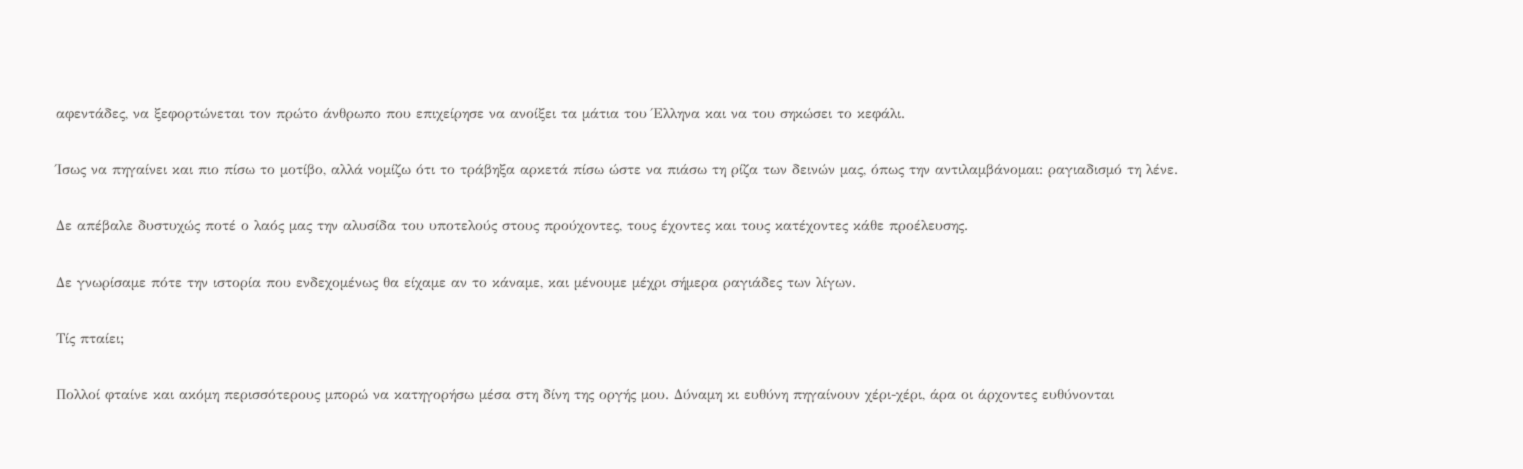αφεντάδες, να ξεφορτώνεται τον πρώτο άνθρωπο που επιχείρησε να ανοίξει τα μάτια του Έλληνα και να του σηκώσει το κεφάλι.

Ίσως να πηγαίνει και πιο πίσω το μοτίβο, αλλά νομίζω ότι το τράβηξα αρκετά πίσω ώστε να πιάσω τη ρίζα των δεινών μας, όπως την αντιλαμβάνομαι: ραγιαδισμό τη λένε.

Δε απέβαλε δυστυχώς ποτέ ο λαός μας την αλυσίδα του υποτελούς στους προύχοντες, τους έχοντες και τους κατέχοντες κάθε προέλευσης.

Δε γνωρίσαμε πότε την ιστορία που ενδεχομένως θα είχαμε αν το κάναμε, και μένουμε μέχρι σήμερα ραγιάδες των λίγων.

Τίς πταίει;

Πολλοί φταίνε και ακόμη περισσότερους μπορώ να κατηγορήσω μέσα στη δίνη της οργής μου. Δύναμη κι ευθύνη πηγαίνουν χέρι-χέρι, άρα οι άρχοντες ευθύνονται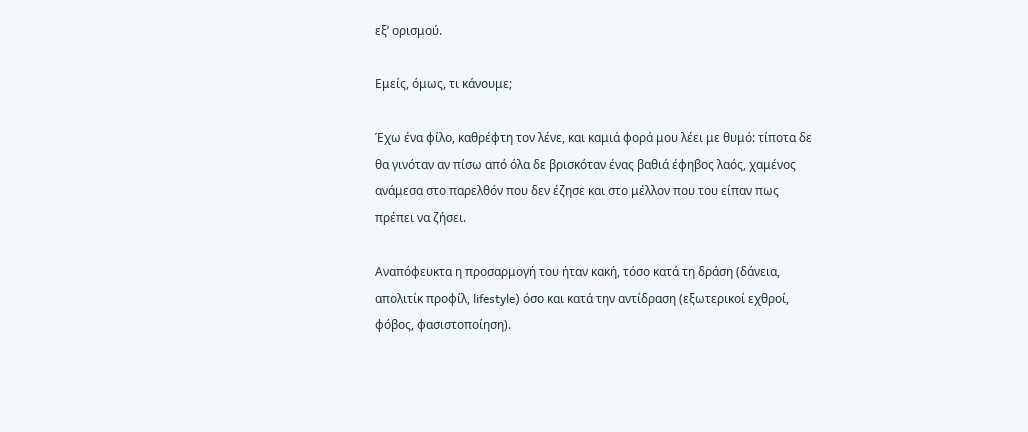εξ’ ορισμού.

Εμείς, όμως, τι κάνουμε;

Έχω ένα φίλο, καθρέφτη τον λένε, και καμιά φορά μου λέει με θυμό: τίποτα δε θα γινόταν αν πίσω από όλα δε βρισκόταν ένας βαθιά έφηβος λαός, χαμένος ανάμεσα στο παρελθόν που δεν έζησε και στο μέλλον που του είπαν πως πρέπει να ζήσει.

Αναπόφευκτα η προσαρμογή του ήταν κακή, τόσο κατά τη δράση (δάνεια, απολιτίκ προφίλ, lifestyle) όσο και κατά την αντίδραση (εξωτερικοί εχθροί, φόβος, φασιστοποίηση).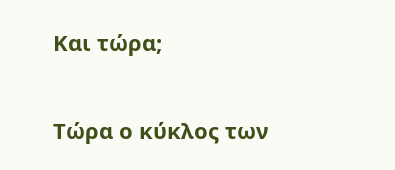Και τώρα;

Τώρα ο κύκλος των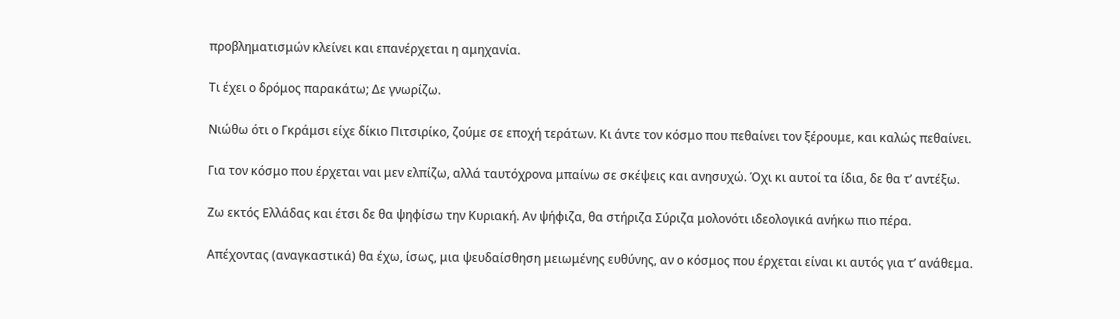προβληματισμών κλείνει και επανέρχεται η αμηχανία.

Τι έχει ο δρόμος παρακάτω; Δε γνωρίζω.

Νιώθω ότι ο Γκράμσι είχε δίκιο Πιτσιρίκο, ζούμε σε εποχή τεράτων. Κι άντε τον κόσμο που πεθαίνει τον ξέρουμε, και καλώς πεθαίνει.

Για τον κόσμο που έρχεται ναι μεν ελπίζω, αλλά ταυτόχρονα μπαίνω σε σκέψεις και ανησυχώ. Όχι κι αυτοί τα ίδια, δε θα τ’ αντέξω.

Ζω εκτός Ελλάδας και έτσι δε θα ψηφίσω την Κυριακή. Αν ψήφιζα, θα στήριζα Σύριζα μολονότι ιδεολογικά ανήκω πιο πέρα.

Απέχοντας (αναγκαστικά) θα έχω, ίσως, μια ψευδαίσθηση μειωμένης ευθύνης, αν ο κόσμος που έρχεται είναι κι αυτός για τ’ ανάθεμα.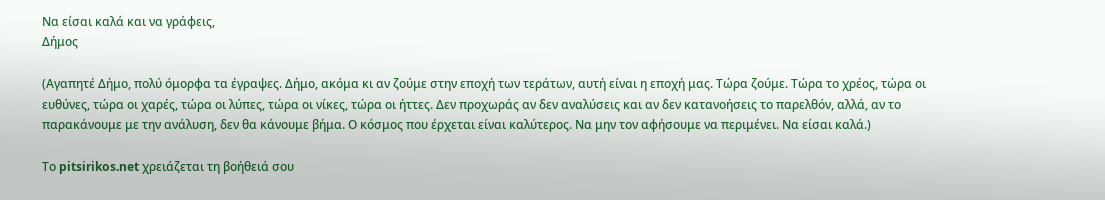Να είσαι καλά και να γράφεις,
Δήμος

(Αγαπητέ Δήμο, πολύ όμορφα τα έγραψες. Δήμο, ακόμα κι αν ζούμε στην εποχή των τεράτων, αυτή είναι η εποχή μας. Τώρα ζούμε. Τώρα το χρέος, τώρα οι ευθύνες, τώρα οι χαρές, τώρα οι λύπες, τώρα οι νίκες, τώρα οι ήττες. Δεν προχωράς αν δεν αναλύσεις και αν δεν κατανοήσεις το παρελθόν, αλλά, αν το παρακάνουμε με την ανάλυση, δεν θα κάνουμε βήμα. Ο κόσμος που έρχεται είναι καλύτερος. Να μην τον αφήσουμε να περιμένει. Να είσαι καλά.)

Το pitsirikos.net χρειάζεται τη βοήθειά σου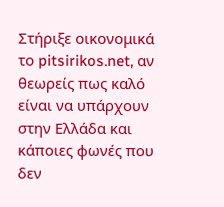Στήριξε οικονομικά το pitsirikos.net, αν θεωρείς πως καλό είναι να υπάρχουν στην Ελλάδα και κάποιες φωνές που δεν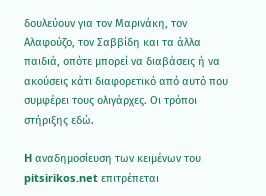δουλεύουν για τον Μαρινάκη, τον Αλαφούζο, τον Σαββίδη και τα άλλα παιδιά, οπότε μπορεί να διαβάσεις ή να ακούσεις κάτι διαφορετικό από αυτό που συμφέρει τους ολιγάρχες. Οι τρόποι στήριξης εδώ.

H αναδημοσίευση των κειμένων του pitsirikos.net επιτρέπεται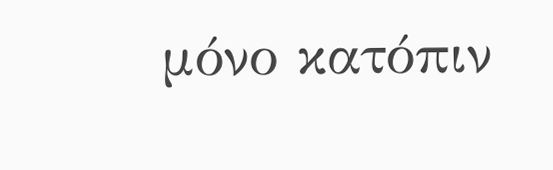μόνο κατόπιν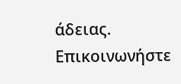άδειας. Επικοινωνήστε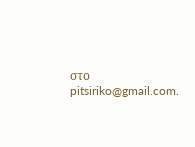στο pitsiriko@gmail.com.